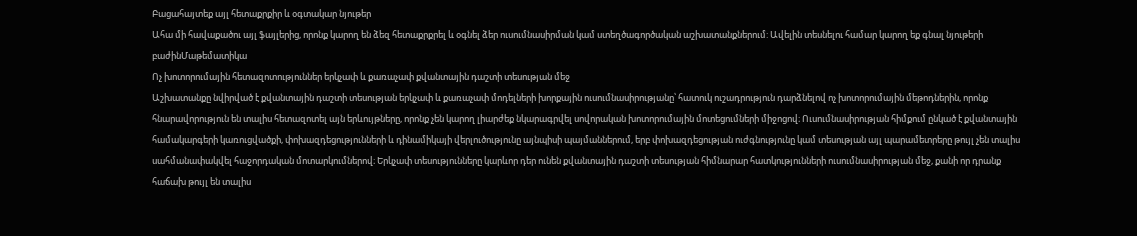Բացահայտեք այլ հետաքրքիր և օգտակար նյութեր
Ահա մի հավաքածու այլ ֆայլերից, որոնք կարող են ձեզ հետաքրքրել և օգնել ձեր ուսումնասիրման կամ ստեղծագործական աշխատանքներում: Ավելին տեսնելու համար կարող եք գնալ նյութերի բաժինՄաթեմատիկա
Ոչ խոտորումային հետազոտություններ երկչափ և քառաչափ քվանտային դաշտի տեսության մեջ
Աշխատանքը նվիրված է քվանտային դաշտի տեսության երկչափ և քառաչափ մոդելների խորքային ուսումնասիրությանը՝ հատուկ ուշադրություն դարձնելով ոչ խոտորումային մեթոդներին, որոնք հնարավորություն են տալիս հետազոտել այն երևույթները, որոնք չեն կարող լիարժեք նկարագրվել սովորական խոտորումային մոտեցումների միջոցով։ Ուսումնասիրության հիմքում ընկած է քվանտային համակարգերի կառուցվածքի, փոխազդեցությունների և դինամիկայի վերլուծությունը այնպիսի պայմաններում, երբ փոխազդեցության ուժգնությունը կամ տեսության այլ պարամետրերը թույլ չեն տալիս սահմանափակվել հաջորդական մոտարկումներով։ Երկչափ տեսությունները կարևոր դեր ունեն քվանտային դաշտի տեսության հիմնարար հատկությունների ուսումնասիրության մեջ, քանի որ դրանք հաճախ թույլ են տալիս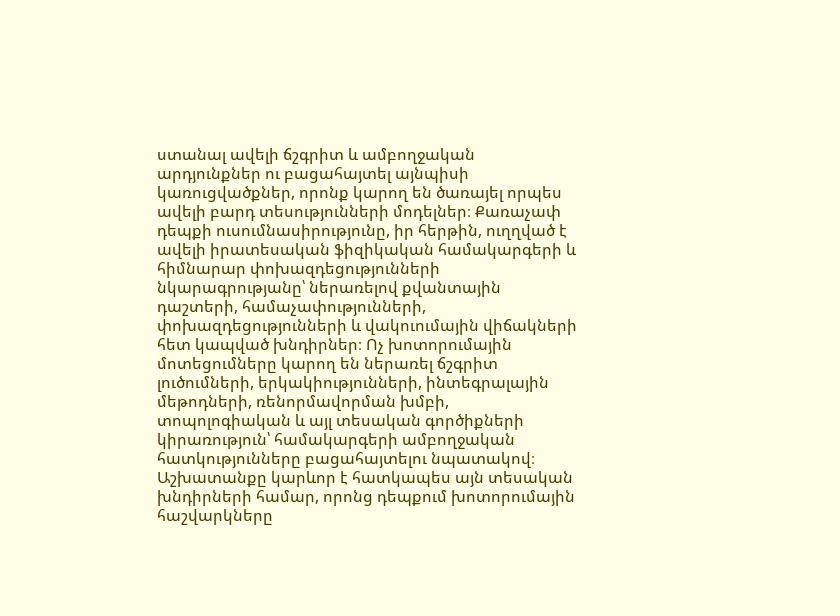ստանալ ավելի ճշգրիտ և ամբողջական արդյունքներ ու բացահայտել այնպիսի կառուցվածքներ, որոնք կարող են ծառայել որպես ավելի բարդ տեսությունների մոդելներ։ Քառաչափ դեպքի ուսումնասիրությունը, իր հերթին, ուղղված է ավելի իրատեսական ֆիզիկական համակարգերի և հիմնարար փոխազդեցությունների նկարագրությանը՝ ներառելով քվանտային դաշտերի, համաչափությունների, փոխազդեցությունների և վակուումային վիճակների հետ կապված խնդիրներ։ Ոչ խոտորումային մոտեցումները կարող են ներառել ճշգրիտ լուծումների, երկակիությունների, ինտեգրալային մեթոդների, ռենորմավորման խմբի, տոպոլոգիական և այլ տեսական գործիքների կիրառություն՝ համակարգերի ամբողջական հատկությունները բացահայտելու նպատակով։ Աշխատանքը կարևոր է հատկապես այն տեսական խնդիրների համար, որոնց դեպքում խոտորումային հաշվարկները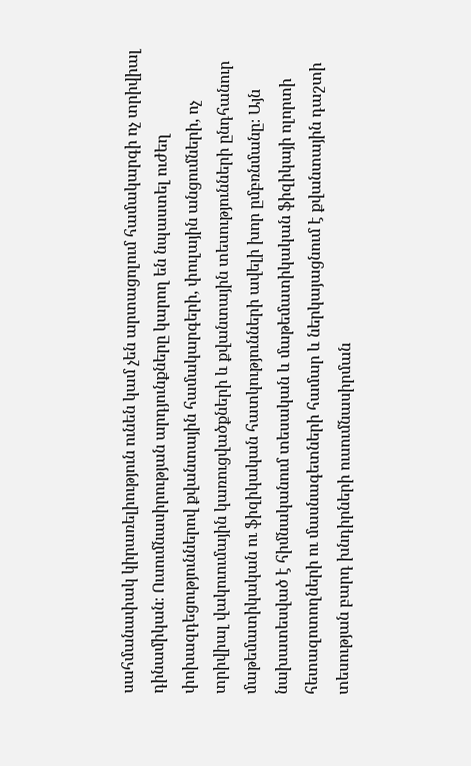սահմանափակ կիրառելիություն ունեն կամ չեն արտացոլում համակարգի ոչ տրիվիալ դինամիկան։ Ուսումնասիրության արդյունքները կարող են նպաստել ուժեղ փոխազդեցություններով քվանտային համակարգերի, փուլային անցումների, ոչ տրիվիալ վակուումային կառուցվածքների և քվանտային տեսությունների ընդհանուր մաթեմատիկական ու ֆիզիկական հատկությունների ավելի խոր ըմբռնմանը։ Այն նախատեսված է հիմնականում տեսական և մաթեմատիկական ֆիզիկայի ոլորտի հետազոտողների ու մասնագետների համար և ներկայացնում է քվանտային դաշտի տեսության բարդ խնդիրների ուսումնասիրման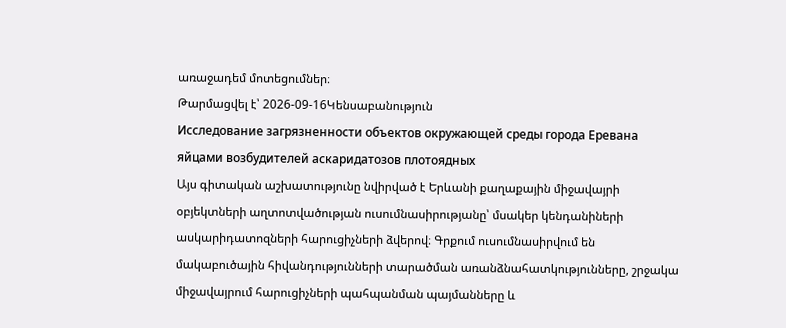առաջադեմ մոտեցումներ։
Թարմացվել է՝ 2026-09-16Կենսաբանություն
Исследование загрязненности объектов окружающей среды города Еревана яйцами возбудителей аскаридатозов плотоядных
Այս գիտական աշխատությունը նվիրված է Երևանի քաղաքային միջավայրի օբյեկտների աղտոտվածության ուսումնասիրությանը՝ մսակեր կենդանիների ասկարիդատոզների հարուցիչների ձվերով։ Գրքում ուսումնասիրվում են մակաբուծային հիվանդությունների տարածման առանձնահատկությունները, շրջակա միջավայրում հարուցիչների պահպանման պայմանները և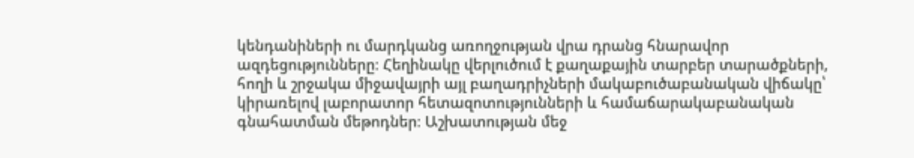կենդանիների ու մարդկանց առողջության վրա դրանց հնարավոր ազդեցությունները։ Հեղինակը վերլուծում է քաղաքային տարբեր տարածքների, հողի և շրջակա միջավայրի այլ բաղադրիչների մակաբուծաբանական վիճակը՝ կիրառելով լաբորատոր հետազոտությունների և համաճարակաբանական գնահատման մեթոդներ։ Աշխատության մեջ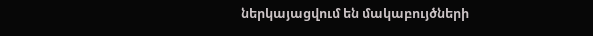ներկայացվում են մակաբույծների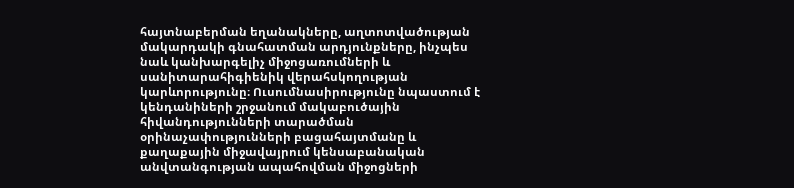հայտնաբերման եղանակները, աղտոտվածության մակարդակի գնահատման արդյունքները, ինչպես նաև կանխարգելիչ միջոցառումների և սանիտարահիգիենիկ վերահսկողության կարևորությունը։ Ուսումնասիրությունը նպաստում է կենդանիների շրջանում մակաբուծային հիվանդությունների տարածման օրինաչափությունների բացահայտմանը և քաղաքային միջավայրում կենսաբանական անվտանգության ապահովման միջոցների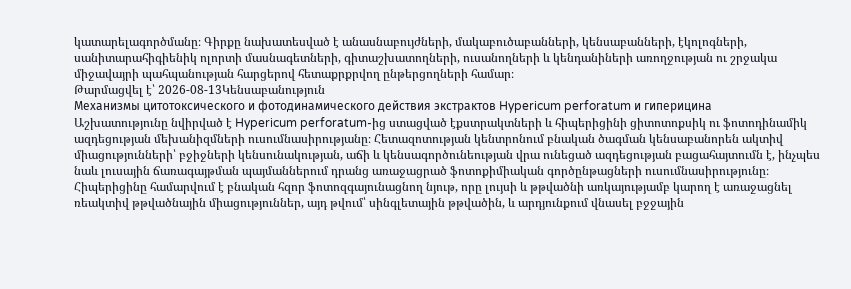կատարելագործմանը։ Գիրքը նախատեսված է անասնաբույժների, մակաբուծաբանների, կենսաբանների, էկոլոգների, սանիտարահիգիենիկ ոլորտի մասնագետների, գիտաշխատողների, ուսանողների և կենդանիների առողջության ու շրջակա միջավայրի պահպանության հարցերով հետաքրքրվող ընթերցողների համար։
Թարմացվել է՝ 2026-08-13Կենսաբանություն
Механизмы цитотоксического и фотодинамического действия экстрактов Hypericum perforatum и гиперицина
Աշխատությունը նվիրված է Hypericum perforatum-ից ստացված էքստրակտների և հիպերիցինի ցիտոտոքսիկ ու ֆոտոդինամիկ ազդեցության մեխանիզմների ուսումնասիրությանը։ Հետազոտության կենտրոնում բնական ծագման կենսաբանորեն ակտիվ միացությունների՝ բջիջների կենսունակության, աճի և կենսագործունեության վրա ունեցած ազդեցության բացահայտումն է, ինչպես նաև լուսային ճառագայթման պայմաններում դրանց առաջացրած ֆոտոքիմիական գործընթացների ուսումնասիրությունը։ Հիպերիցինը համարվում է բնական հզոր ֆոտոզգայունացնող նյութ, որը լույսի և թթվածնի առկայությամբ կարող է առաջացնել ռեակտիվ թթվածնային միացություններ, այդ թվում՝ սինգլետային թթվածին, և արդյունքում վնասել բջջային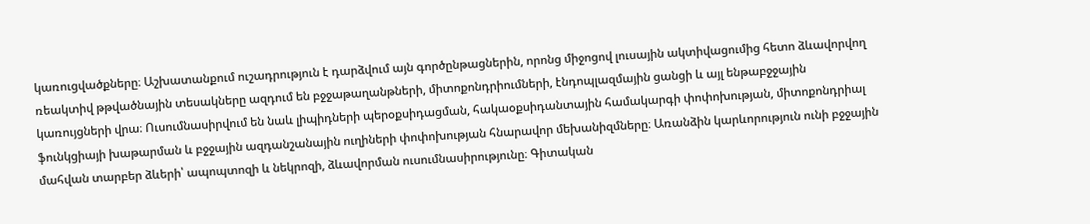կառուցվածքները։ Աշխատանքում ուշադրություն է դարձվում այն գործընթացներին, որոնց միջոցով լուսային ակտիվացումից հետո ձևավորվող ռեակտիվ թթվածնային տեսակները ազդում են բջջաթաղանթների, միտոքոնդրիումների, էնդոպլազմային ցանցի և այլ ենթաբջջային կառույցների վրա։ Ուսումնասիրվում են նաև լիպիդների պերօքսիդացման, հակաօքսիդանտային համակարգի փոփոխության, միտոքոնդրիալ ֆունկցիայի խաթարման և բջջային ազդանշանային ուղիների փոփոխության հնարավոր մեխանիզմները։ Առանձին կարևորություն ունի բջջային մահվան տարբեր ձևերի՝ ապոպտոզի և նեկրոզի, ձևավորման ուսումնասիրությունը։ Գիտական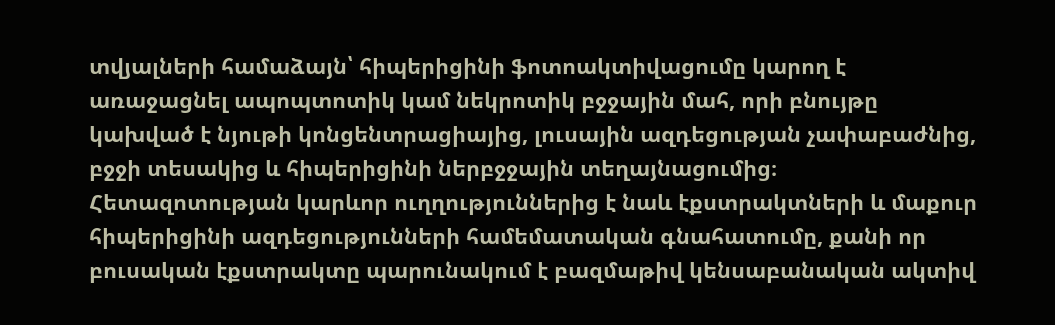տվյալների համաձայն՝ հիպերիցինի ֆոտոակտիվացումը կարող է առաջացնել ապոպտոտիկ կամ նեկրոտիկ բջջային մահ, որի բնույթը կախված է նյութի կոնցենտրացիայից, լուսային ազդեցության չափաբաժնից, բջջի տեսակից և հիպերիցինի ներբջջային տեղայնացումից։ Հետազոտության կարևոր ուղղություններից է նաև էքստրակտների և մաքուր հիպերիցինի ազդեցությունների համեմատական գնահատումը, քանի որ բուսական էքստրակտը պարունակում է բազմաթիվ կենսաբանական ակտիվ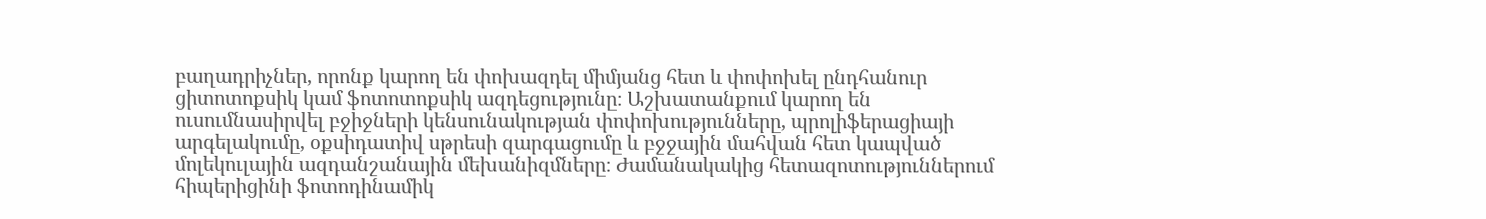բաղադրիչներ, որոնք կարող են փոխազդել միմյանց հետ և փոփոխել ընդհանուր ցիտոտոքսիկ կամ ֆոտոտոքսիկ ազդեցությունը։ Աշխատանքում կարող են ուսումնասիրվել բջիջների կենսունակության փոփոխությունները, պրոլիֆերացիայի արգելակումը, օքսիդատիվ սթրեսի զարգացումը և բջջային մահվան հետ կապված մոլեկուլային ազդանշանային մեխանիզմները։ Ժամանակակից հետազոտություններում հիպերիցինի ֆոտոդինամիկ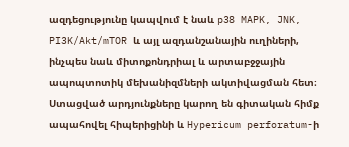ազդեցությունը կապվում է նաև p38 MAPK, JNK, PI3K/Akt/mTOR և այլ ազդանշանային ուղիների, ինչպես նաև միտոքոնդրիալ և արտաբջջային ապոպտոտիկ մեխանիզմների ակտիվացման հետ։ Ստացված արդյունքները կարող են գիտական հիմք ապահովել հիպերիցինի և Hypericum perforatum-ի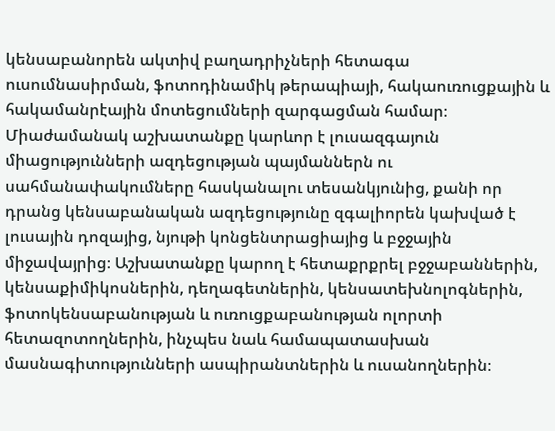կենսաբանորեն ակտիվ բաղադրիչների հետագա ուսումնասիրման, ֆոտոդինամիկ թերապիայի, հակաուռուցքային և հակամանրէային մոտեցումների զարգացման համար։ Միաժամանակ աշխատանքը կարևոր է լուսազգայուն միացությունների ազդեցության պայմաններն ու սահմանափակումները հասկանալու տեսանկյունից, քանի որ դրանց կենսաբանական ազդեցությունը զգալիորեն կախված է լուսային դոզայից, նյութի կոնցենտրացիայից և բջջային միջավայրից։ Աշխատանքը կարող է հետաքրքրել բջջաբաններին, կենսաքիմիկոսներին, դեղագետներին, կենսատեխնոլոգներին, ֆոտոկենսաբանության և ուռուցքաբանության ոլորտի հետազոտողներին, ինչպես նաև համապատասխան մասնագիտությունների ասպիրանտներին և ուսանողներին։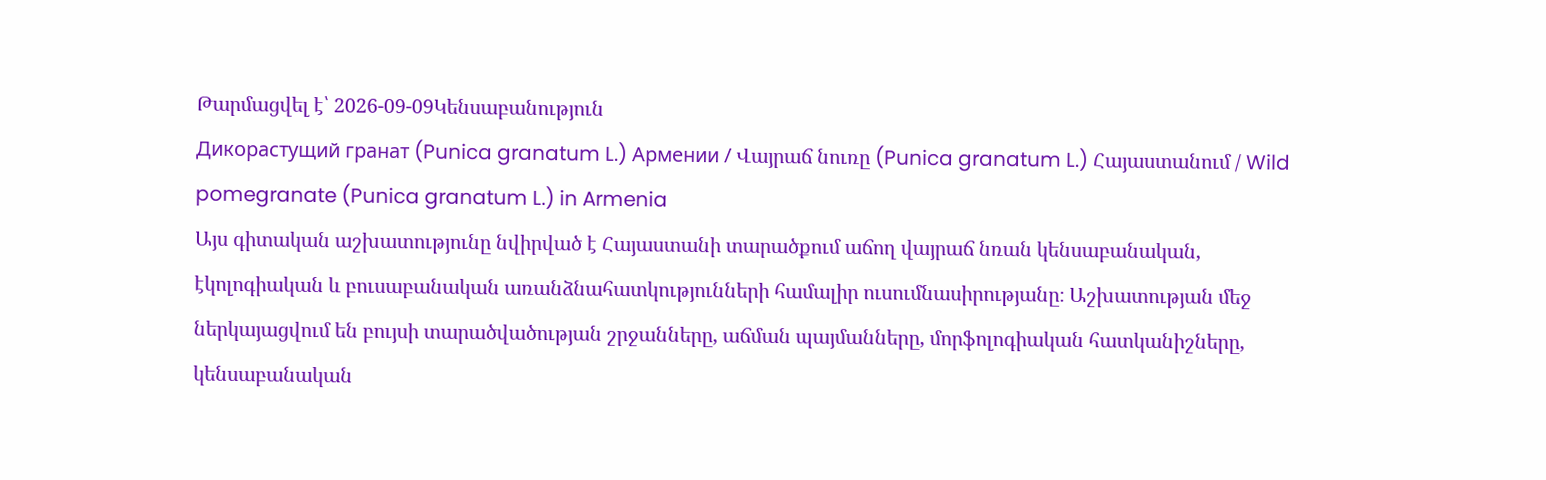Թարմացվել է՝ 2026-09-09Կենսաբանություն
Дикорастущий гранат (Punica granatum L.) Армении / Վայրաճ նուռը (Punica granatum L.) Հայաստանում / Wild pomegranate (Punica granatum L.) in Armenia
Այս գիտական աշխատությունը նվիրված է Հայաստանի տարածքում աճող վայրաճ նռան կենսաբանական, էկոլոգիական և բուսաբանական առանձնահատկությունների համալիր ուսումնասիրությանը։ Աշխատության մեջ ներկայացվում են բույսի տարածվածության շրջանները, աճման պայմանները, մորֆոլոգիական հատկանիշները, կենսաբանական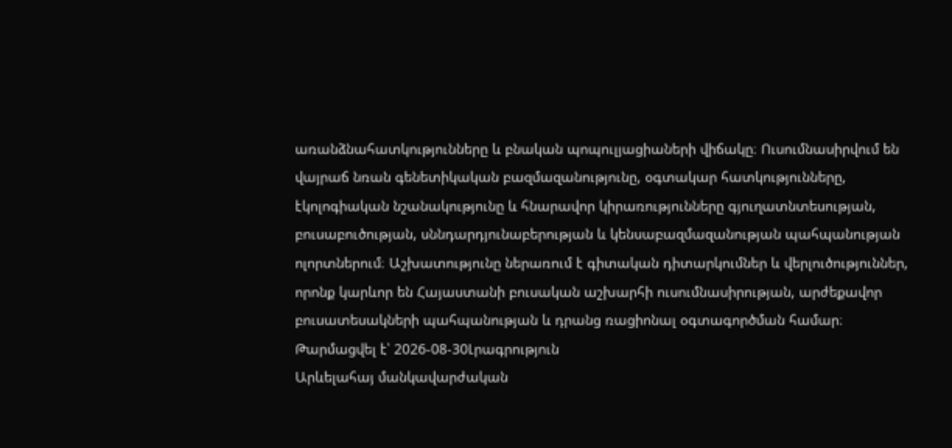առանձնահատկությունները և բնական պոպուլյացիաների վիճակը։ Ուսումնասիրվում են վայրաճ նռան գենետիկական բազմազանությունը, օգտակար հատկությունները, էկոլոգիական նշանակությունը և հնարավոր կիրառությունները գյուղատնտեսության, բուսաբուծության, սննդարդյունաբերության և կենսաբազմազանության պահպանության ոլորտներում։ Աշխատությունը ներառում է գիտական դիտարկումներ և վերլուծություններ, որոնք կարևոր են Հայաստանի բուսական աշխարհի ուսումնասիրության, արժեքավոր բուսատեսակների պահպանության և դրանց ռացիոնալ օգտագործման համար։
Թարմացվել է՝ 2026-08-30Լրագրություն
Արևելահայ մանկավարժական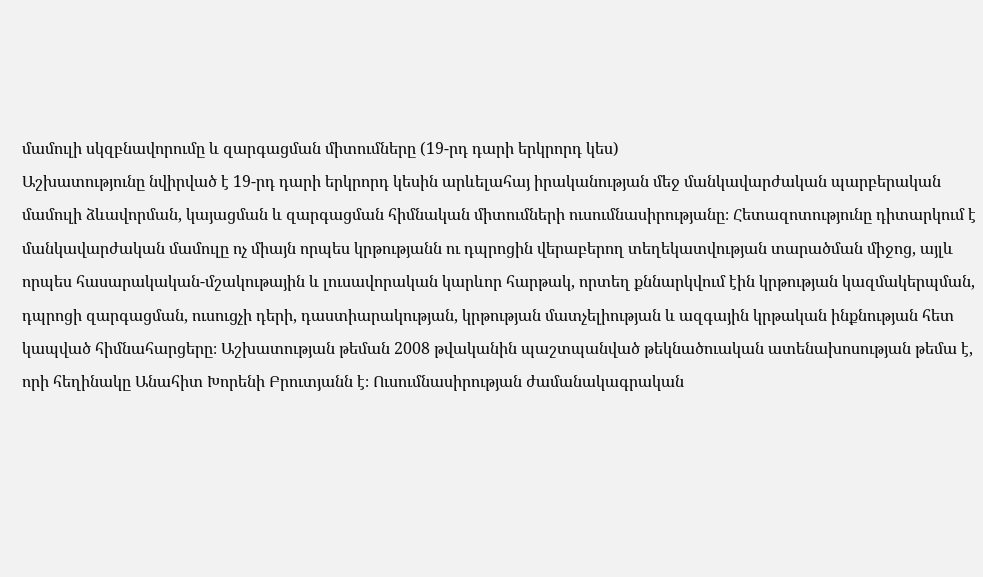մամուլի սկզբնավորումը և զարգացման միտումները (19-րդ դարի երկրորդ կես)
Աշխատությունը նվիրված է 19-րդ դարի երկրորդ կեսին արևելահայ իրականության մեջ մանկավարժական պարբերական մամուլի ձևավորման, կայացման և զարգացման հիմնական միտումների ուսումնասիրությանը։ Հետազոտությունը դիտարկում է մանկավարժական մամուլը ոչ միայն որպես կրթությանն ու դպրոցին վերաբերող տեղեկատվության տարածման միջոց, այլև որպես հասարակական-մշակութային և լուսավորական կարևոր հարթակ, որտեղ քննարկվում էին կրթության կազմակերպման, դպրոցի զարգացման, ուսուցչի դերի, դաստիարակության, կրթության մատչելիության և ազգային կրթական ինքնության հետ կապված հիմնահարցերը։ Աշխատության թեման 2008 թվականին պաշտպանված թեկնածուական ատենախոսության թեմա է, որի հեղինակը Անահիտ Խորենի Բրուտյանն է։ Ուսումնասիրության ժամանակագրական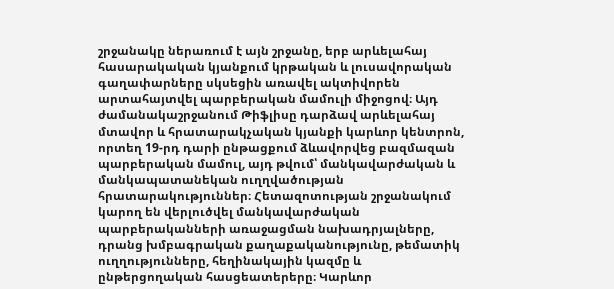շրջանակը ներառում է այն շրջանը, երբ արևելահայ հասարակական կյանքում կրթական և լուսավորական գաղափարները սկսեցին առավել ակտիվորեն արտահայտվել պարբերական մամուլի միջոցով։ Այդ ժամանակաշրջանում Թիֆլիսը դարձավ արևելահայ մտավոր և հրատարակչական կյանքի կարևոր կենտրոն, որտեղ 19-րդ դարի ընթացքում ձևավորվեց բազմազան պարբերական մամուլ, այդ թվում՝ մանկավարժական և մանկապատանեկան ուղղվածության հրատարակություններ։ Հետազոտության շրջանակում կարող են վերլուծվել մանկավարժական պարբերականների առաջացման նախադրյալները, դրանց խմբագրական քաղաքականությունը, թեմատիկ ուղղությունները, հեղինակային կազմը և ընթերցողական հասցեատերերը։ Կարևոր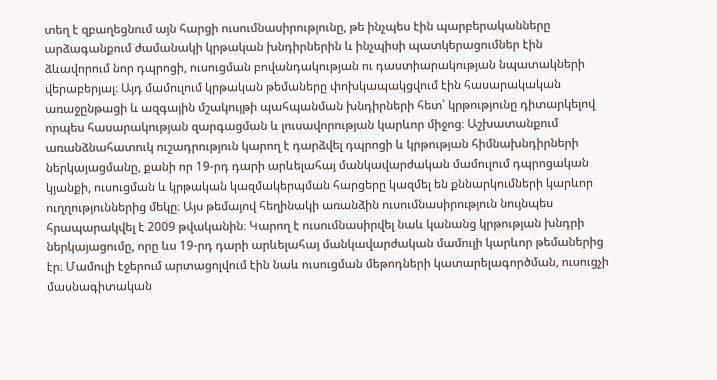տեղ է զբաղեցնում այն հարցի ուսումնասիրությունը, թե ինչպես էին պարբերականները արձագանքում ժամանակի կրթական խնդիրներին և ինչպիսի պատկերացումներ էին ձևավորում նոր դպրոցի, ուսուցման բովանդակության ու դաստիարակության նպատակների վերաբերյալ։ Այդ մամուլում կրթական թեմաները փոխկապակցվում էին հասարակական առաջընթացի և ազգային մշակույթի պահպանման խնդիրների հետ՝ կրթությունը դիտարկելով որպես հասարակության զարգացման և լուսավորության կարևոր միջոց։ Աշխատանքում առանձնահատուկ ուշադրություն կարող է դարձվել դպրոցի և կրթության հիմնախնդիրների ներկայացմանը, քանի որ 19-րդ դարի արևելահայ մանկավարժական մամուլում դպրոցական կյանքի, ուսուցման և կրթական կազմակերպման հարցերը կազմել են քննարկումների կարևոր ուղղություններից մեկը։ Այս թեմայով հեղինակի առանձին ուսումնասիրություն նույնպես հրապարակվել է 2009 թվականին։ Կարող է ուսումնասիրվել նաև կանանց կրթության խնդրի ներկայացումը, որը ևս 19-րդ դարի արևելահայ մանկավարժական մամուլի կարևոր թեմաներից էր։ Մամուլի էջերում արտացոլվում էին նաև ուսուցման մեթոդների կատարելագործման, ուսուցչի մասնագիտական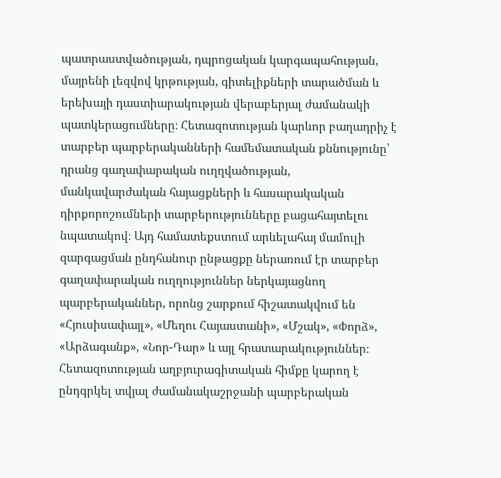պատրաստվածության, դպրոցական կարգապահության, մայրենի լեզվով կրթության, գիտելիքների տարածման և երեխայի դաստիարակության վերաբերյալ ժամանակի պատկերացումները։ Հետազոտության կարևոր բաղադրիչ է տարբեր պարբերականների համեմատական քննությունը՝ դրանց գաղափարական ուղղվածության, մանկավարժական հայացքների և հասարակական դիրքորոշումների տարբերությունները բացահայտելու նպատակով։ Այդ համատեքստում արևելահայ մամուլի զարգացման ընդհանուր ընթացքը ներառում էր տարբեր գաղափարական ուղղություններ ներկայացնող պարբերականներ, որոնց շարքում հիշատակվում են «Հյուսիսափայլ», «Մեղու Հայաստանի», «Մշակ», «Փորձ», «Արձագանք», «Նոր-Դար» և այլ հրատարակություններ։ Հետազոտության աղբյուրագիտական հիմքը կարող է ընդգրկել տվյալ ժամանակաշրջանի պարբերական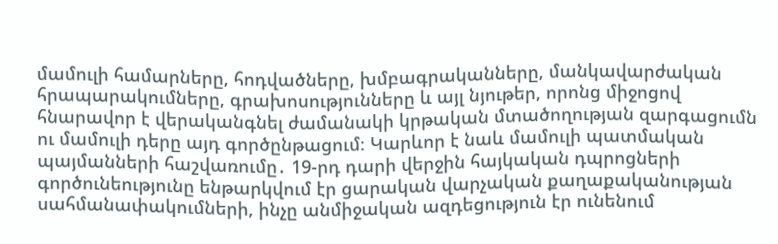մամուլի համարները, հոդվածները, խմբագրականները, մանկավարժական հրապարակումները, գրախոսությունները և այլ նյութեր, որոնց միջոցով հնարավոր է վերականգնել ժամանակի կրթական մտածողության զարգացումն ու մամուլի դերը այդ գործընթացում։ Կարևոր է նաև մամուլի պատմական պայմանների հաշվառումը․ 19-րդ դարի վերջին հայկական դպրոցների գործունեությունը ենթարկվում էր ցարական վարչական քաղաքականության սահմանափակումների, ինչը անմիջական ազդեցություն էր ունենում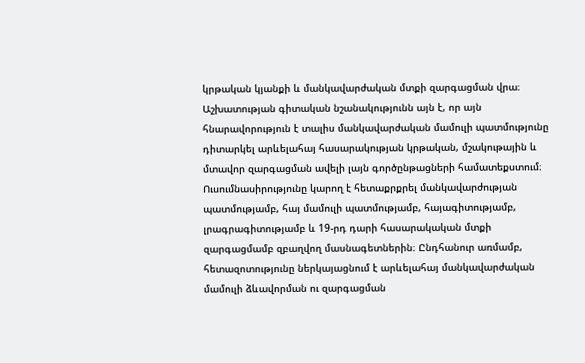կրթական կյանքի և մանկավարժական մտքի զարգացման վրա։ Աշխատության գիտական նշանակությունն այն է, որ այն հնարավորություն է տալիս մանկավարժական մամուլի պատմությունը դիտարկել արևելահայ հասարակության կրթական, մշակութային և մտավոր զարգացման ավելի լայն գործընթացների համատեքստում։ Ուսումնասիրությունը կարող է հետաքրքրել մանկավարժության պատմությամբ, հայ մամուլի պատմությամբ, հայագիտությամբ, լրագրագիտությամբ և 19-րդ դարի հասարակական մտքի զարգացմամբ զբաղվող մասնագետներին։ Ընդհանուր առմամբ, հետազոտությունը ներկայացնում է արևելահայ մանկավարժական մամուլի ձևավորման ու զարգացման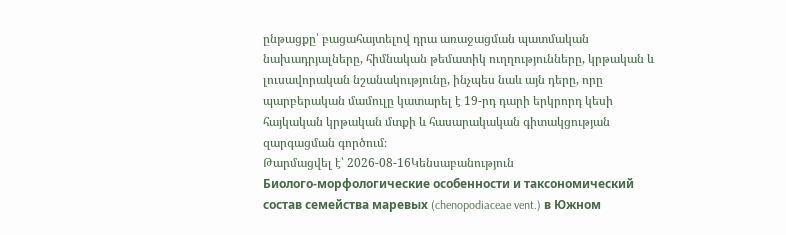ընթացքը՝ բացահայտելով դրա առաջացման պատմական նախադրյալները, հիմնական թեմատիկ ուղղությունները, կրթական և լուսավորական նշանակությունը, ինչպես նաև այն դերը, որը պարբերական մամուլը կատարել է 19-րդ դարի երկրորդ կեսի հայկական կրթական մտքի և հասարակական գիտակցության զարգացման գործում։
Թարմացվել է՝ 2026-08-16Կենսաբանություն
Биолого-морфологические особенности и таксономический состав семейства маревых (chenopodiaceae vent.) в Южном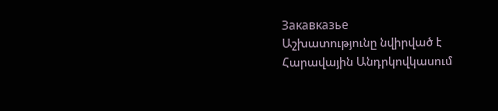Закавказье
Աշխատությունը նվիրված է Հարավային Անդրկովկասում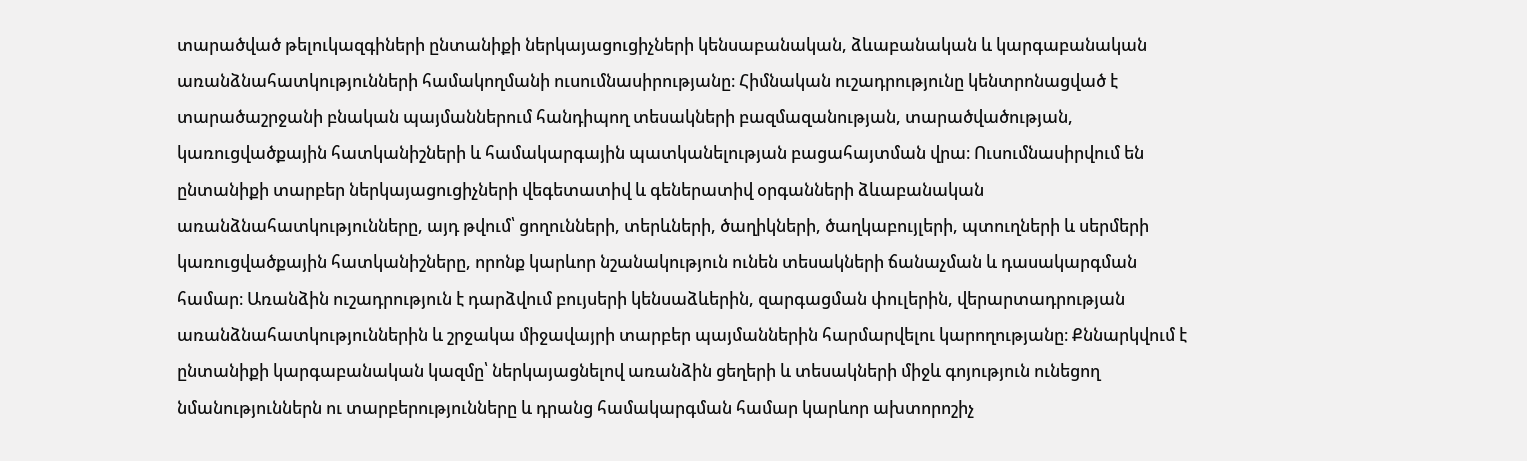տարածված թելուկազգիների ընտանիքի ներկայացուցիչների կենսաբանական, ձևաբանական և կարգաբանական առանձնահատկությունների համակողմանի ուսումնասիրությանը։ Հիմնական ուշադրությունը կենտրոնացված է տարածաշրջանի բնական պայմաններում հանդիպող տեսակների բազմազանության, տարածվածության, կառուցվածքային հատկանիշների և համակարգային պատկանելության բացահայտման վրա։ Ուսումնասիրվում են ընտանիքի տարբեր ներկայացուցիչների վեգետատիվ և գեներատիվ օրգանների ձևաբանական առանձնահատկությունները, այդ թվում՝ ցողունների, տերևների, ծաղիկների, ծաղկաբույլերի, պտուղների և սերմերի կառուցվածքային հատկանիշները, որոնք կարևոր նշանակություն ունեն տեսակների ճանաչման և դասակարգման համար։ Առանձին ուշադրություն է դարձվում բույսերի կենսաձևերին, զարգացման փուլերին, վերարտադրության առանձնահատկություններին և շրջակա միջավայրի տարբեր պայմաններին հարմարվելու կարողությանը։ Քննարկվում է ընտանիքի կարգաբանական կազմը՝ ներկայացնելով առանձին ցեղերի և տեսակների միջև գոյություն ունեցող նմանություններն ու տարբերությունները և դրանց համակարգման համար կարևոր ախտորոշիչ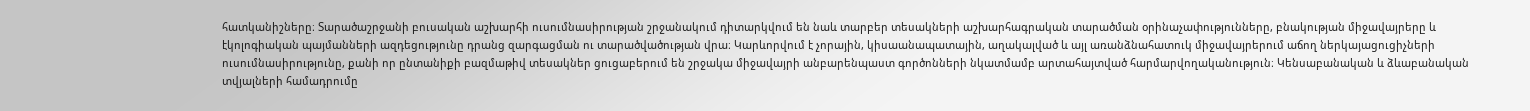հատկանիշները։ Տարածաշրջանի բուսական աշխարհի ուսումնասիրության շրջանակում դիտարկվում են նաև տարբեր տեսակների աշխարհագրական տարածման օրինաչափությունները, բնակության միջավայրերը և էկոլոգիական պայմանների ազդեցությունը դրանց զարգացման ու տարածվածության վրա։ Կարևորվում է չորային, կիսաանապատային, աղակալված և այլ առանձնահատուկ միջավայրերում աճող ներկայացուցիչների ուսումնասիրությունը, քանի որ ընտանիքի բազմաթիվ տեսակներ ցուցաբերում են շրջակա միջավայրի անբարենպաստ գործոնների նկատմամբ արտահայտված հարմարվողականություն։ Կենսաբանական և ձևաբանական տվյալների համադրումը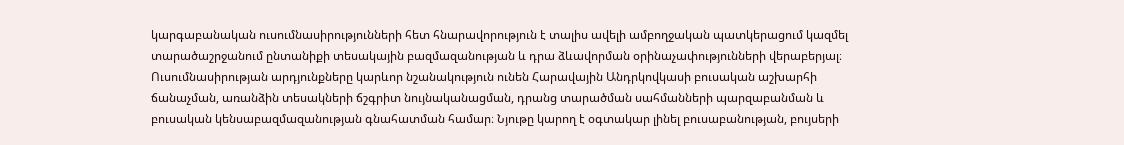կարգաբանական ուսումնասիրությունների հետ հնարավորություն է տալիս ավելի ամբողջական պատկերացում կազմել տարածաշրջանում ընտանիքի տեսակային բազմազանության և դրա ձևավորման օրինաչափությունների վերաբերյալ։ Ուսումնասիրության արդյունքները կարևոր նշանակություն ունեն Հարավային Անդրկովկասի բուսական աշխարհի ճանաչման, առանձին տեսակների ճշգրիտ նույնականացման, դրանց տարածման սահմանների պարզաբանման և բուսական կենսաբազմազանության գնահատման համար։ Նյութը կարող է օգտակար լինել բուսաբանության, բույսերի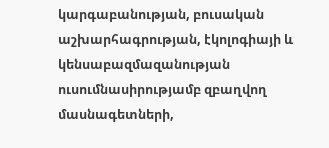կարգաբանության, բուսական աշխարհագրության, էկոլոգիայի և կենսաբազմազանության ուսումնասիրությամբ զբաղվող մասնագետների,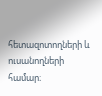հետազոտողների և ուսանողների համար։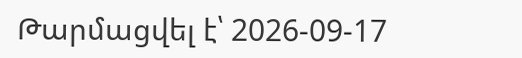Թարմացվել է՝ 2026-09-17